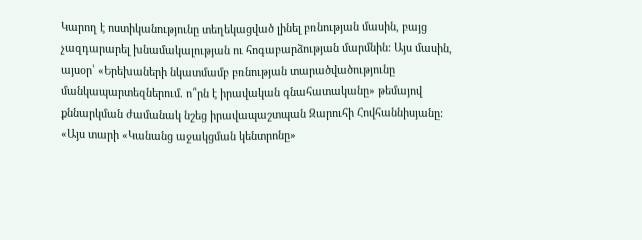Կարող է ոստիկանությունը տեղեկացված լինել բռնության մասին, բայց չազդարարել խնամակալության ու հոգաբարձության մարմնին: Այս մասին, այսօր՝ «Երեխաների նկատմամբ բռնության տարածվածությունը մանկապարտեզներում. ո՞րն է իրավական գնահատականը» թեմայով քննարկման ժամանակ նշեց իրավապաշտպան Զարուհի Հովհաննիսյանը:
«Այս տարի «Կանանց աջակցման կենտրոնը»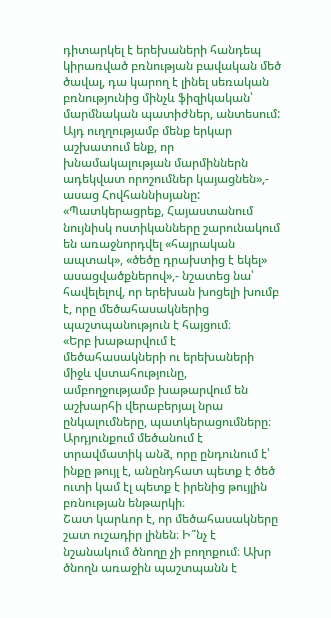դիտարկել է երեխաների հանդեպ կիրառված բռնության բավական մեծ ծավալ, դա կարող է լինել սեռական բռնությունից մինչև ֆիզիկական՝ մարմնական պատիժներ, անտեսում: Այդ ուղղությամբ մենք երկար աշխատում ենք, որ խնամակալության մարմիններն ադեկվատ որոշումներ կայացնեն»,- ասաց Հովհաննիսյանը:
«Պատկերացրեք, Հայաստանում նույնիսկ ոստիկանները շարունակում են առաջնորդվել «հայրական ապտակ», «ծեծը դրախտից է եկել» ասացվածքներով»,- նշատեց նա՝ հավելելով, որ երեխան խոցելի խումբ է, որը մեծահասակներից պաշտպանություն է հայցում։
«Երբ խաթարվում է մեծահասակների ու երեխաների միջև վստահությունը, ամբողջությամբ խաթարվում են աշխարհի վերաբերյալ նրա ընկալումները, պատկերացումները։ Արդյունքում մեծանում է տրավմատիկ անձ, որը ընդունում է՝ ինքը թույլ է, անընդհատ պետք է ծեծ ուտի կամ էլ պետք է իրենից թույլին բռնության ենթարկի։
Շատ կարևոր է, որ մեծահասակները շատ ուշադիր լինեն։ Ի՞նչ է նշանակում ծնողը չի բողոքում։ Ախր ծնողն առաջին պաշտպանն է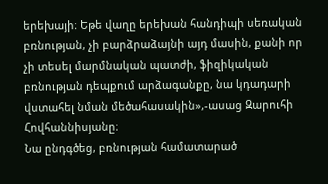երեխայի։ Եթե վաղը երեխան հանդիպի սեռական բռնության, չի բարձրաձայնի այդ մասին, քանի որ չի տեսել մարմնական պատժի, ֆիզիկական բռնության դեպքում արձագանքը, նա կդադարի վստահել նման մեծահասակին»,-ասաց Զարուհի Հովհաննիսյանը։
Նա ընդգծեց, բռնության համատարած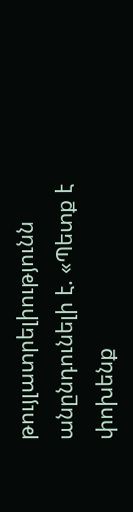թույլատրելիությունն անընդունելի է. «Պետք է փոխենք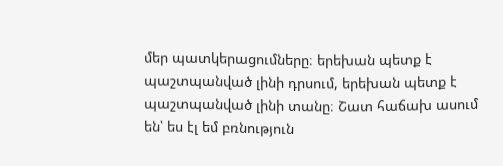մեր պատկերացումները։ երեխան պետք է պաշտպանված լինի դրսում, երեխան պետք է պաշտպանված լինի տանը։ Շատ հաճախ ասում են՝ ես էլ եմ բռնություն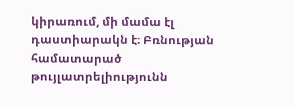կիրառում, մի մամա էլ դաստիարակն է։ Բռնության համատարած թույլատրելիությունն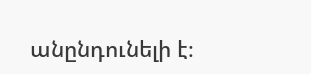անընդունելի է։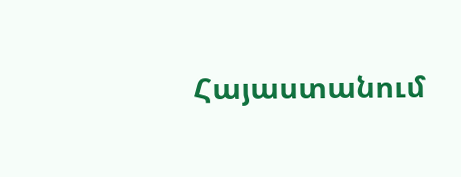Հայաստանում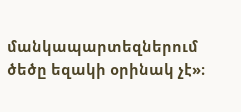մանկապարտեզներում ծեծը եզակի օրինակ չէ»։